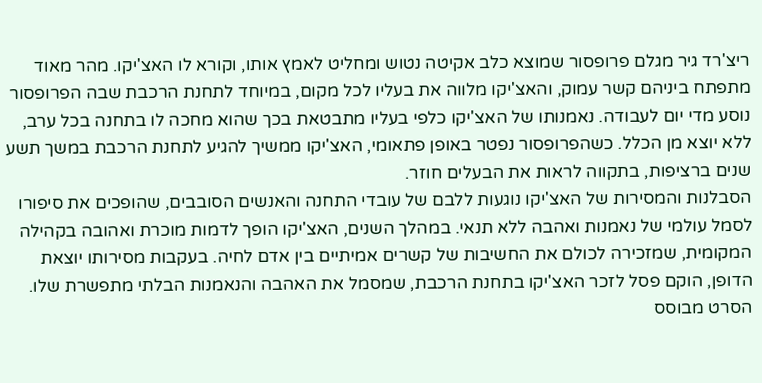ריצ'רד גיר מגלם פרופסור שמוצא כלב אקיטה נטוש ומחליט לאמץ אותו, וקורא לו האצ'יקו. מהר מאוד מתפתח ביניהם קשר עמוק, והאצ'יקו מלווה את בעליו לכל מקום, במיוחד לתחנת הרכבת שבה הפרופסור נוסע מדי יום לעבודה. נאמנותו של האצ'יקו כלפי בעליו מתבטאת בכך שהוא מחכה לו בתחנה בכל ערב, ללא יוצא מן הכלל. כשהפרופסור נפטר באופן פתאומי, האצ'יקו ממשיך להגיע לתחנת הרכבת במשך תשע שנים ברציפות, בתקווה לראות את הבעלים חוזר.
הסבלנות והמסירות של האצ'יקו נוגעות ללבם של עובדי התחנה והאנשים הסובבים, שהופכים את סיפורו לסמל עולמי של נאמנות ואהבה ללא תנאי. במהלך השנים, האצ'יקו הופך לדמות מוכרת ואהובה בקהילה המקומית, שמזכירה לכולם את החשיבות של קשרים אמיתיים בין אדם לחיה. בעקבות מסירותו יוצאת הדופן, הוקם פסל לזכר האצ'יקו בתחנת הרכבת, שמסמל את האהבה והנאמנות הבלתי מתפשרת שלו. הסרט מבוסס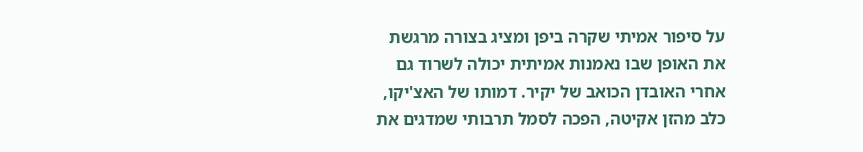על סיפור אמיתי שקרה ביפן ומציג בצורה מרגשת את האופן שבו נאמנות אמיתית יכולה לשרוד גם אחרי האובדן הכואב של יקיר. דמותו של האצ'יקו, כלב מהזן אקיטה, הפכה לסמל תרבותי שמדגים את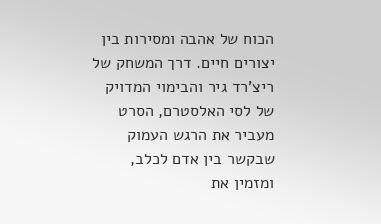הכוח של אהבה ומסירות בין יצורים חיים. דרך המשחק של ריצ'רד גיר והבימוי המדויק של לסי האלסטרם, הסרט מעביר את הרגש העמוק שבקשר בין אדם לכלב, ומזמין את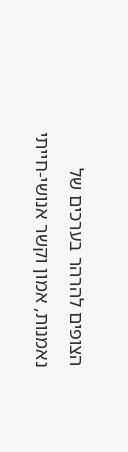הצופים להרהר בערכים של נאמנות, אמון וקשר אנושי-חייתי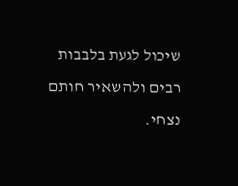שיכול לגעת בלבבות רבים ולהשאיר חותם נצחי.